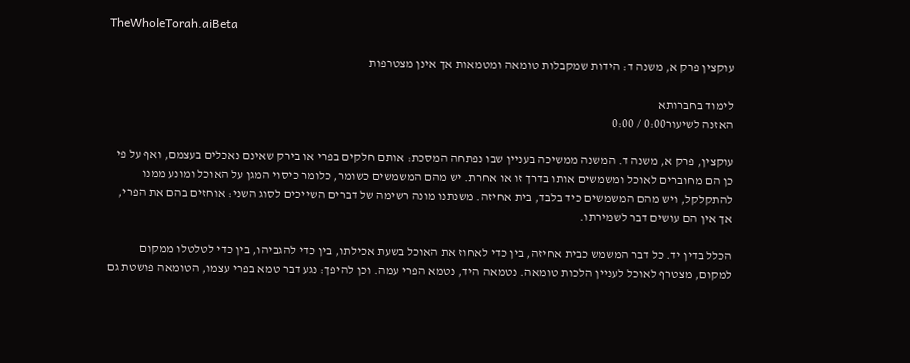TheWholeTorah.aiBeta

עוקצין פרק א, משנה ד: הידות שמקבלות טומאה ומטמאות אך אינן מצטרפות

לימוד בחברותא
האזנה לשיעור0:00 / 0:00

עוקצין, פרק א, משנה ד. המשנה ממשיכה בעניין שבו נפתחה המסכת: אותם חלקים בפרי או בירק שאינם נאכלים בעצמם, ואף על פי כן הם מחוברים לאוכל ומשמשים אותו בדרך זו או אחרת. יש מהם המשמשים כשומר, כלומר כיסוי המגן על האוכל ומונע ממנו להתקלקל, ויש מהם המשמשים כיד בלבד, בית אחיזה. משנתנו מונה רשימה של דברים השייכים לסוג השני: אוחזים בהם את הפרי, אך אין הם עושים דבר לשמירתו.

הכלל בדין יד. כל דבר המשמש כבית אחיזה, בין כדי לאחוז את האוכל בשעת אכילתו, בין כדי להגביהו, בין כדי לטלטלו ממקום למקום, מצטרף לאוכל לעניין הלכות טומאה. נטמאה היד, נטמא הפרי עמה. וכן להיפך: נגע דבר טמא בפרי עצמו, הטומאה פושטת גם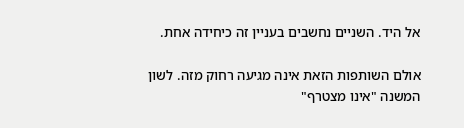אל היד. השניים נחשבים בעניין זה כיחידה אחת.

אולם השותפות הזאת אינה מגיעה רחוק מזה. לשון המשנה "אינו מצטרף"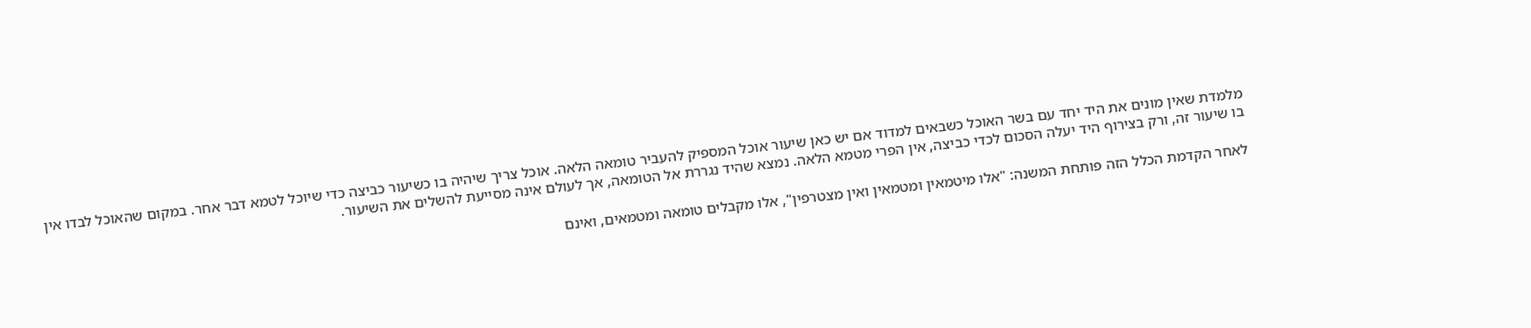מלמדת שאין מונים את היד יחד עם בשר האוכל כשבאים למדוד אם יש כאן שיעור אוכל המספיק להעביר טומאה הלאה. אוכל צריך שיהיה בו כשיעור כביצה כדי שיוכל לטמא דבר אחר. במקום שהאוכל לבדו אין בו שיעור זה, ורק בצירוף היד יעלה הסכום לכדי כביצה, אין הפרי מטמא הלאה. נמצא שהיד נגררת אל הטומאה, אך לעולם אינה מסייעת להשלים את השיעור.

לאחר הקדמת הכלל הזה פותחת המשנה: "אלו מיטמאין ומטמאין ואין מצטרפין", אלו מקבלים טומאה ומטמאים, ואינם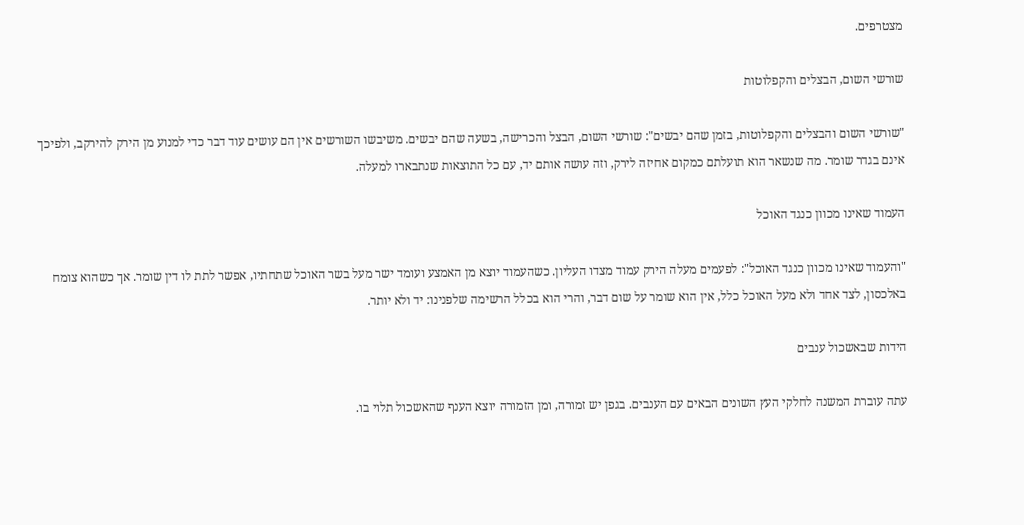מצטרפים.

שורשי השום, הבצלים והקפלוטות

"שורשי השום והבצלים והקפלוטות, בזמן שהם יבשים": שורשי השום, הבצל והכרישה, בשעה שהם יבשים. משיבשו השורשים אין הם עושים עוד דבר כדי למנוע מן הירק להירקב, ולפיכך אינם בגדר שומר. מה שנשאר הוא תועלתם כמקום אחיזה לירק, וזה עושה אותם יד, עם כל התוצאות שנתבארו למעלה.

העמוד שאינו מכוון כנגד האוכל

"והעמוד שאינו מכוון כנגד האוכל": לפעמים מעלה הירק עמוד מצדו העליון. כשהעמוד יוצא מן האמצע ועומד ישר מעל בשר האוכל שתחתיו, אפשר לתת לו דין שומר. אך כשהוא צומח באלכסון, לצד אחד ולא מעל האוכל כלל, אין הוא שומר על שום דבר, והרי הוא בכלל הרשימה שלפנינו: יד ולא יותר.

הידות שבאשכול ענבים

עתה עוברת המשנה לחלקי העץ השונים הבאים עם הענבים. בגפן יש זמורה, ומן הזמורה יוצא הענף שהאשכול תלוי בו.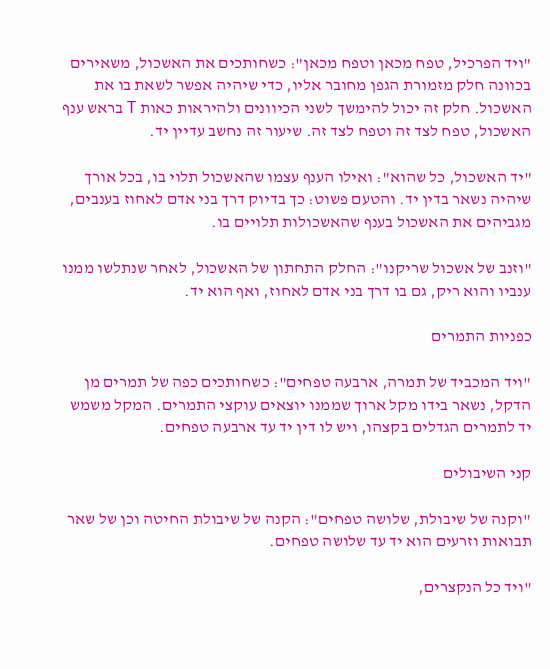"ויד הפרכיל, טפח מכאן וטפח מכאן": כשחותכים את האשכול, משאירים בכוונה חלק מזמורת הגפן מחובר אליו, כדי שיהיה אפשר לשאת בו את האשכול. חלק זה יכול להימשך לשני הכיוונים ולהיראות כאות T בראש ענף האשכול, טפח לצד זה וטפח לצד זה. שיעור זה נחשב עדיין יד.

"יד האשכול, כל שהוא": ואילו הענף עצמו שהאשכול תלוי בו, בכל אורך שיהיה נשאר בדין יד. והטעם פשוט: כך בדיוק דרך בני אדם לאחוז בענבים, מגביהים את האשכול בענף שהאשכולות תלויים בו.

"וזנב של אשכול שריקנו": החלק התחתון של האשכול, לאחר שנתלשו ממנו ענביו והוא ריק, גם בו דרך בני אדם לאחוז, ואף הוא יד.

כפניות התמרים

"ויד המכביד של תמרה, ארבעה טפחים": כשחותכים כפה של תמרים מן הדקל, נשאר בידו מקל ארוך שממנו יוצאים עוקצי התמרים. המקל משמש יד לתמרים הגדלים בקצהו, ויש לו דין יד עד ארבעה טפחים.

קני השיבולים

"וקנה של שיבולת, שלושה טפחים": הקנה של שיבולת החיטה וכן של שאר תבואות וזרעים הוא יד עד שלושה טפחים.

"ויד כל הנקצרים,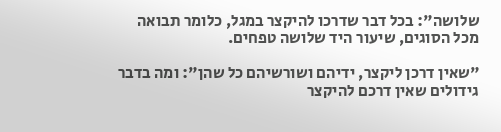שלושה": בכל דבר שדרכו להיקצר במגל, כלומר תבואה מכל הסוגים, שיעור היד שלושה טפחים.

"שאין דרכן ליקצר, ידיהם ושורשיהם כל שהן": ומה בדבר גידולים שאין דרכם להיקצר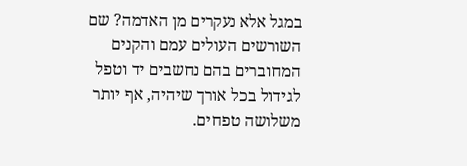במגל אלא נעקרים מן האדמה? שם השורשים העולים עמם והקנים המחוברים בהם נחשבים יד וטפל לגידול בכל אורך שיהיה, אף יותר משלושה טפחים.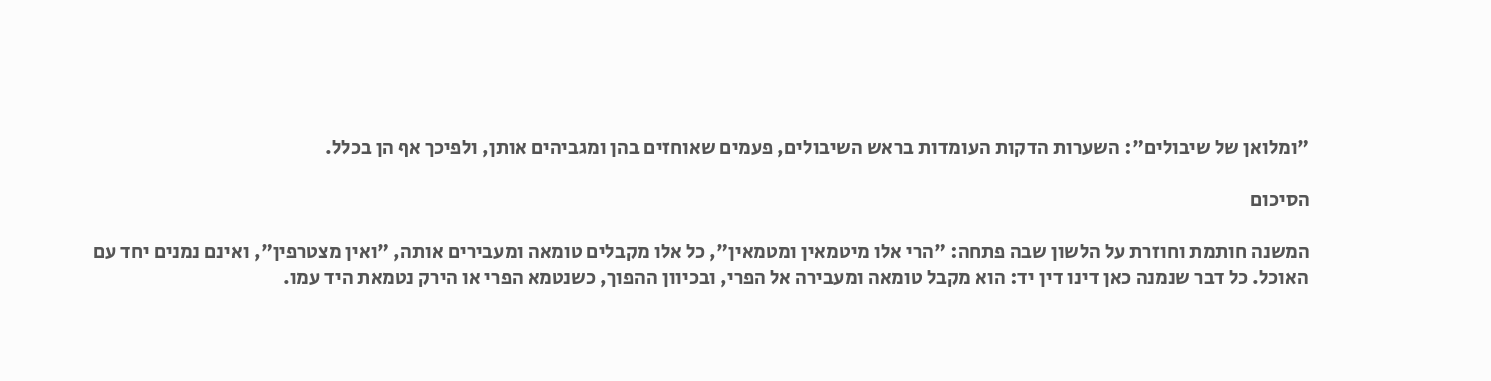"ומלואן של שיבולים": השערות הדקות העומדות בראש השיבולים, פעמים שאוחזים בהן ומגביהים אותן, ולפיכך אף הן בכלל.

הסיכום

המשנה חותמת וחוזרת על הלשון שבה פתחה: "הרי אלו מיטמאין ומטמאין", כל אלו מקבלים טומאה ומעבירים אותה, "ואין מצטרפין", ואינם נמנים יחד עם האוכל. כל דבר שנמנה כאן דינו דין יד: הוא מקבל טומאה ומעבירה אל הפרי, ובכיוון ההפוך, כשנטמא הפרי או הירק נטמאת היד עמו.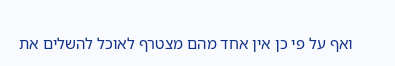ואף על פי כן אין אחד מהם מצטרף לאוכל להשלים את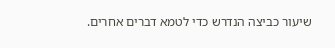שיעור כביצה הנדרש כדי לטמא דברים אחרים.